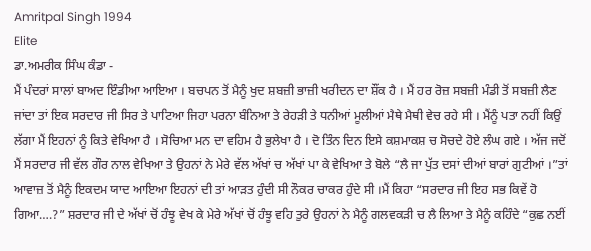Amritpal Singh 1994
Elite
ਡਾ.ਅਮਰੀਕ ਸਿੰਘ ਕੰਡਾ -
ਮੈਂ ਪੰਦਰਾਂ ਸਾਲਾਂ ਬਾਅਦ ਇੰਡੀਆ ਆਇਆ । ਬਚਪਨ ਤੋਂ ਮੈਨੂੰ ਖੁਦ ਸ਼ਬਜ਼ੀ ਭਾਜ਼ੀ ਖਰੀਦਨ ਦਾ ਸ਼ੌਂਕ ਹੈ । ਮੈਂ ਹਰ ਰੋਜ਼ ਸਬਜ਼ੀ ਮੰਡੀ ਤੋਂ ਸਬਜ਼ੀ ਲੈਣ ਜਾਂਦਾ ਤਾਂ ਇਕ ਸਰਦਾਰ ਜੀ ਸਿਰ ਤੇ ਪਾਟਿਆ ਜਿਹਾ ਪਰਨਾ ਬੰਨਿਆ ਤੇ ਰੇਹੜੀ ਤੇ ਧਨੀਆਂ ਮੂਲੀਆਂ ਮੈਥੇ ਮੈਥੀ ਵੇਚ ਰਹੇ ਸੀ । ਮੈਂਨੂੰ ਪਤਾ ਨਹੀਂ ਕਿਉਂ ਲੱਗਾ ਮੈਂ ਇਹਨਾਂ ਨੂੰ ਕਿਤੇ ਵੇਖਿਆ ਹੈ । ਸੋਚਿਆ ਮਨ ਦਾ ਵਹਿਮ ਹੈ ਭੁਲੇਖਾ ਹੈ । ਦੋ ਤਿੰਨ ਦਿਨ ਇਸੇ ਕਸ਼ਮਾਕਸ਼ ਚ ਸੋਚਦੇ ਹੋਏ ਲੰਘ ਗਏ । ਅੱਜ ਜਦੋਂ ਮੈਂ ਸਰਦਾਰ ਜੀ ਵੱਲ ਗੌਰ ਨਾਲ ਵੇਖਿਆ ਤੇ ਉਹਨਾਂ ਨੇ ਮੇਰੇ ਵੱਲ ਅੱਖਾਂ ਚ ਅੱਖਾਂ ਪਾ ਕੇ ਵੇਖਿਆ ਤੇ ਬੋਲੇ “ਲੈ ਜਾ ਪੁੱਤ ਦਸਾਂ ਦੀਆਂ ਬਾਰਾਂ ਗੁਟੀਆਂ ।”ਤਾਂ ਆਵਾਜ਼ ਤੋਂ ਮੈਨੂੰ ਇਕਦਮ ਯਾਦ ਆਇਆ ਇਹਨਾਂ ਦੀ ਤਾਂ ਆੜਤ ਹੁੰਦੀ ਸੀ ਨੌਕਰ ਚਾਕਰ ਹੁੰਦੇ ਸੀ ।ਮੈਂ ਕਿਹਾ “ਸਰਦਾਰ ਜੀ ਇਹ ਸਭ ਕਿਵੇਂ ਹੋ ਗਿਆ….?” ਸ਼ਰਦਾਰ ਜੀ ਦੇ ਅੱਖਾਂ ਚੋਂ ਹੰਝੂ ਵੇਖ ਕੇ ਮੇਰੇ ਅੱਖਾਂ ਚੋਂ ਹੰਝੂ ਵਹਿ ਤੁਰੇ ਉਹਨਾਂ ਨੇ ਮੈਨੂੰ ਗਲਵਕੜੀ ਚ ਲੈ ਲਿਆ ਤੇ ਮੈਨੂੰ ਕਹਿੰਦੇ “ਕੁਛ ਨਈਂ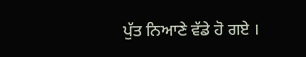ਪੁੱਤ ਨਿਆਣੇ ਵੱਡੇ ਹੋ ਗਏ ।